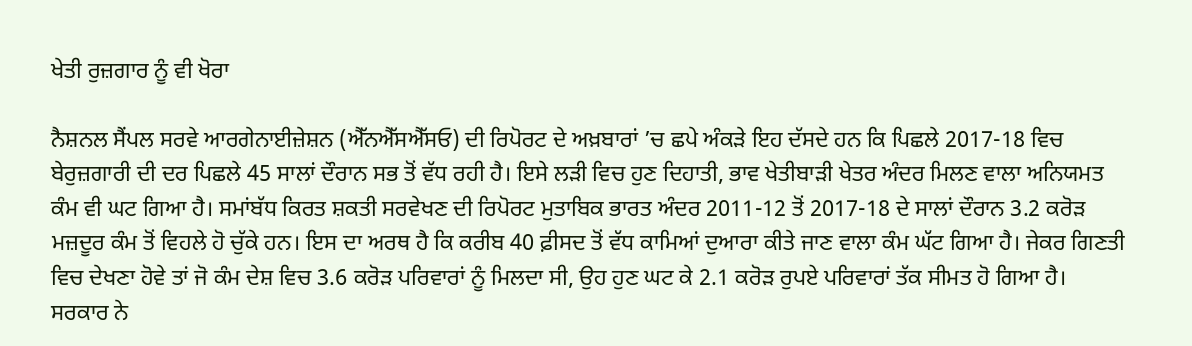ਖੇਤੀ ਰੁਜ਼ਗਾਰ ਨੂੰ ਵੀ ਖੋਰਾ

ਨੈਸ਼ਨਲ ਸੈਂਪਲ ਸਰਵੇ ਆਰਗੇਨਾਈਜ਼ੇਸ਼ਨ (ਐੱਨਐੱਸਐੱਸਓ) ਦੀ ਰਿਪੋਰਟ ਦੇ ਅਖ਼ਬਾਰਾਂ ’ਚ ਛਪੇ ਅੰਕੜੇ ਇਹ ਦੱਸਦੇ ਹਨ ਕਿ ਪਿਛਲੇ 2017-18 ਵਿਚ ਬੇਰੁਜ਼ਗਾਰੀ ਦੀ ਦਰ ਪਿਛਲੇ 45 ਸਾਲਾਂ ਦੌਰਾਨ ਸਭ ਤੋਂ ਵੱਧ ਰਹੀ ਹੈ। ਇਸੇ ਲੜੀ ਵਿਚ ਹੁਣ ਦਿਹਾਤੀ, ਭਾਵ ਖੇਤੀਬਾੜੀ ਖੇਤਰ ਅੰਦਰ ਮਿਲਣ ਵਾਲਾ ਅਨਿਯਮਤ ਕੰਮ ਵੀ ਘਟ ਗਿਆ ਹੈ। ਸਮਾਂਬੱਧ ਕਿਰਤ ਸ਼ਕਤੀ ਸਰਵੇਖਣ ਦੀ ਰਿਪੋਰਟ ਮੁਤਾਬਿਕ ਭਾਰਤ ਅੰਦਰ 2011-12 ਤੋਂ 2017-18 ਦੇ ਸਾਲਾਂ ਦੌਰਾਨ 3.2 ਕਰੋੜ ਮਜ਼ਦੂਰ ਕੰਮ ਤੋਂ ਵਿਹਲੇ ਹੋ ਚੁੱਕੇ ਹਨ। ਇਸ ਦਾ ਅਰਥ ਹੈ ਕਿ ਕਰੀਬ 40 ਫ਼ੀਸਦ ਤੋਂ ਵੱਧ ਕਾਮਿਆਂ ਦੁਆਰਾ ਕੀਤੇ ਜਾਣ ਵਾਲਾ ਕੰਮ ਘੱਟ ਗਿਆ ਹੈ। ਜੇਕਰ ਗਿਣਤੀ ਵਿਚ ਦੇਖਣਾ ਹੋਵੇ ਤਾਂ ਜੋ ਕੰਮ ਦੇਸ਼ ਵਿਚ 3.6 ਕਰੋੜ ਪਰਿਵਾਰਾਂ ਨੂੰ ਮਿਲਦਾ ਸੀ, ਉਹ ਹੁਣ ਘਟ ਕੇ 2.1 ਕਰੋੜ ਰੁਪਏ ਪਰਿਵਾਰਾਂ ਤੱਕ ਸੀਮਤ ਹੋ ਗਿਆ ਹੈ। ਸਰਕਾਰ ਨੇ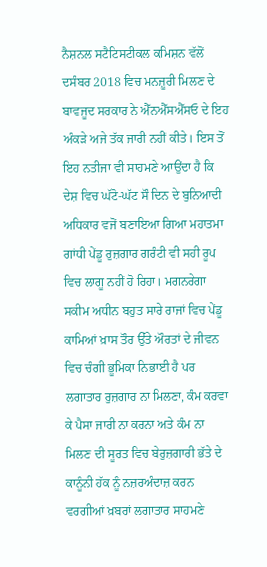ਨੈਸ਼ਨਲ ਸਟੈਟਿਸਟੀਕਲ ਕਮਿਸ਼ਨ ਵੱਲੋਂ ਦਸੰਬਰ 2018 ਵਿਚ ਮਨਜ਼ੂਰੀ ਮਿਲਣ ਦੇ ਬਾਵਜੂਦ ਸਰਕਾਰ ਨੇ ਐੱਨਐੱਸਐੱਸਓ ਦੇ ਇਹ ਅੰਕੜੇ ਅਜੇ ਤੱਕ ਜਾਰੀ ਨਹੀਂ ਕੀਤੇ। ਇਸ ਤੋਂ ਇਹ ਨਤੀਜਾ ਵੀ ਸਾਹਮਣੇ ਆਉਂਦਾ ਹੈ ਕਿ ਦੇਸ਼ ਵਿਚ ਘੱਟੋ-ਘੱਟ ਸੌ ਦਿਨ ਦੇ ਬੁਨਿਆਦੀ ਅਧਿਕਾਰ ਵਜੋਂ ਬਣਾਇਆ ਗਿਆ ਮਹਾਤਮਾ ਗਾਂਧੀ ਪੇਂਡੂ ਰੁਜ਼ਗਾਰ ਗਰੰਟੀ ਵੀ ਸਹੀ ਰੂਪ ਵਿਚ ਲਾਗੂ ਨਹੀਂ ਹੋ ਰਿਹਾ। ਮਗਨਰੇਗਾ ਸਕੀਮ ਅਧੀਨ ਬਹੁਤ ਸਾਰੇ ਰਾਜਾਂ ਵਿਚ ਪੇਂਡੂ ਕਾਮਿਆਂ ਖ਼ਾਸ ਤੌਰ ਉੱਤੇ ਔਰਤਾਂ ਦੇ ਜੀਵਨ ਵਿਚ ਚੰਗੀ ਭੂਮਿਕਾ ਨਿਭਾਈ ਹੈ ਪਰ ਲਗਾਤਾਰ ਰੁਜ਼ਗਾਰ ਨਾ ਮਿਲਣਾ, ਕੰਮ ਕਰਵਾ ਕੇ ਪੈਸਾ ਜਾਰੀ ਨਾ ਕਰਨਾ ਅਤੇ ਕੰਮ ਨਾ ਮਿਲਣ ਦੀ ਸੂਰਤ ਵਿਚ ਬੇਰੁਜ਼ਗਾਰੀ ਭੱਤੇ ਦੇ ਕਾਨੂੰਨੀ ਹੱਕ ਨੂੰ ਨਜ਼ਰਅੰਦਾਜ਼ ਕਰਨ ਵਰਗੀਆਂ ਖ਼ਬਰਾਂ ਲਗਾਤਾਰ ਸਾਹਮਣੇ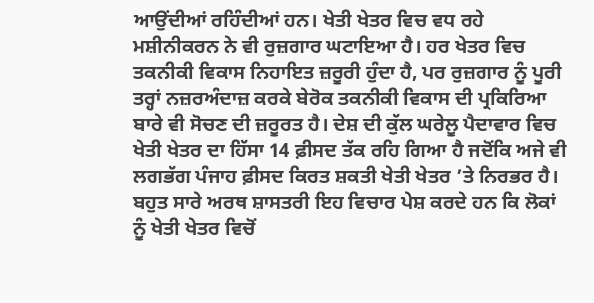ਆਉਂਦੀਆਂ ਰਹਿੰਦੀਆਂ ਹਨ। ਖੇਤੀ ਖੇਤਰ ਵਿਚ ਵਧ ਰਹੇ ਮਸ਼ੀਨੀਕਰਨ ਨੇ ਵੀ ਰੁਜ਼ਗਾਰ ਘਟਾਇਆ ਹੈ। ਹਰ ਖੇਤਰ ਵਿਚ ਤਕਨੀਕੀ ਵਿਕਾਸ ਨਿਹਾਇਤ ਜ਼ਰੂਰੀ ਹੁੰਦਾ ਹੈ, ਪਰ ਰੁਜ਼ਗਾਰ ਨੂੰ ਪੂਰੀ ਤਰ੍ਹਾਂ ਨਜ਼ਰਅੰਦਾਜ਼ ਕਰਕੇ ਬੇਰੋਕ ਤਕਨੀਕੀ ਵਿਕਾਸ ਦੀ ਪ੍ਰਕਿਰਿਆ ਬਾਰੇ ਵੀ ਸੋਚਣ ਦੀ ਜ਼ਰੂਰਤ ਹੈ। ਦੇਸ਼ ਦੀ ਕੁੱਲ ਘਰੇਲੂ ਪੈਦਾਵਾਰ ਵਿਚ ਖੇਤੀ ਖੇਤਰ ਦਾ ਹਿੱਸਾ 14 ਫ਼ੀਸਦ ਤੱਕ ਰਹਿ ਗਿਆ ਹੈ ਜਦੋਂਕਿ ਅਜੇ ਵੀ ਲਗਭੱਗ ਪੰਜਾਹ ਫ਼ੀਸਦ ਕਿਰਤ ਸ਼ਕਤੀ ਖੇਤੀ ਖੇਤਰ ’ਤੇ ਨਿਰਭਰ ਹੈ। ਬਹੁਤ ਸਾਰੇ ਅਰਥ ਸ਼ਾਸਤਰੀ ਇਹ ਵਿਚਾਰ ਪੇਸ਼ ਕਰਦੇ ਹਨ ਕਿ ਲੋਕਾਂ ਨੂੰ ਖੇਤੀ ਖੇਤਰ ਵਿਚੋਂ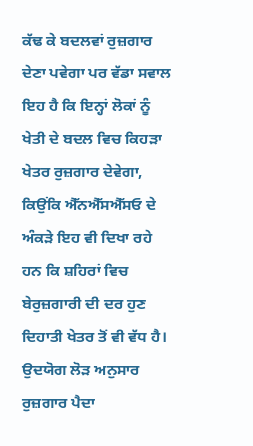ਕੱਢ ਕੇ ਬਦਲਵਾਂ ਰੁਜ਼ਗਾਰ ਦੇਣਾ ਪਵੇਗਾ ਪਰ ਵੱਡਾ ਸਵਾਲ ਇਹ ਹੈ ਕਿ ਇਨ੍ਹਾਂ ਲੋਕਾਂ ਨੂੰ ਖੇਤੀ ਦੇ ਬਦਲ ਵਿਚ ਕਿਹੜਾ ਖੇਤਰ ਰੁਜ਼ਗਾਰ ਦੇਵੇਗਾ, ਕਿਉਂਕਿ ਐੱਨਐੱਸਐੱਸਓ ਦੇ ਅੰਕੜੇ ਇਹ ਵੀ ਦਿਖਾ ਰਹੇ ਹਨ ਕਿ ਸ਼ਹਿਰਾਂ ਵਿਚ ਬੇਰੁਜ਼ਗਾਰੀ ਦੀ ਦਰ ਹੁਣ ਦਿਹਾਤੀ ਖੇਤਰ ਤੋਂ ਵੀ ਵੱਧ ਹੈ। ਉਦਯੋਗ ਲੋੜ ਅਨੁਸਾਰ ਰੁਜ਼ਗਾਰ ਪੈਦਾ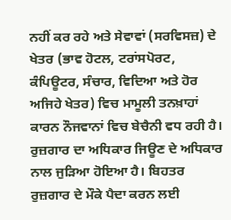ਨਹੀਂ ਕਰ ਰਹੇ ਅਤੇ ਸੇਵਾਵਾਂ (ਸਰਵਿਸਜ਼) ਦੇ ਖੇਤਰ (ਭਾਵ ਹੋਟਲ, ਟਰਾਂਸਪੋਰਟ, ਕੰਪਿਊਟਰ, ਸੰਚਾਰ, ਵਿਦਿਆ ਅਤੇ ਹੋਰ ਅਜਿਹੇ ਖੇਤਰ) ਵਿਚ ਮਾਮੂਲੀ ਤਨਖ਼ਾਹਾਂ ਕਾਰਨ ਨੌਜਵਾਨਾਂ ਵਿਚ ਬੇਚੈਨੀ ਵਧ ਰਹੀ ਹੈ। ਰੁਜ਼ਗਾਰ ਦਾ ਅਧਿਕਾਰ ਜਿਊਣ ਦੇ ਅਧਿਕਾਰ ਨਾਲ ਜੁੜਿਆ ਹੋਇਆ ਹੈ। ਬਿਹਤਰ ਰੁਜ਼ਗਾਰ ਦੇ ਮੌਕੇ ਪੈਦਾ ਕਰਨ ਲਈ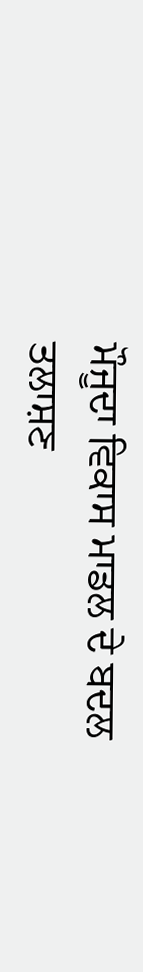ਮੌਜੂਦਾ ਵਿਕਾਸ ਮਾਡਲ ਦੇ ਬਦਲ ਤਲਾਸ਼ਣ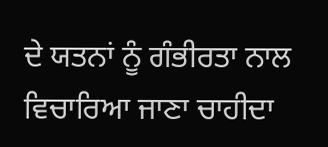ਦੇ ਯਤਨਾਂ ਨੂੰ ਗੰਭੀਰਤਾ ਨਾਲ ਵਿਚਾਰਿਆ ਜਾਣਾ ਚਾਹੀਦਾ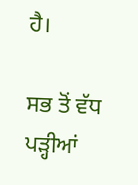ਹੈ।

ਸਭ ਤੋਂ ਵੱਧ ਪੜ੍ਹੀਆਂ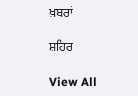ਖ਼ਬਰਾਂ

ਸ਼ਹਿਰ

View All